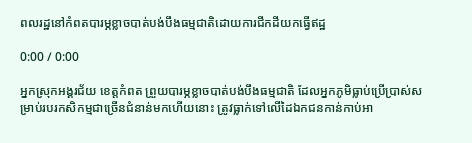ពលរដ្ឋនៅកំពតបារម្ភខ្លាចបាត់បង់បឹងធម្មជាតិដោយការជីកដីយកធ្វើឥដ្ឋ

0:00 / 0:00

អ្នកស្រុកអង្គរជ័យ ខេត្តកំពត ព្រួយបារម្ភខ្លាចបាត់បង់បឹងធម្មជាតិ ដែលអ្នកភូមិធ្លាប់ប្រើប្រាស់សម្រាប់របរកសិកម្មជាច្រើនជំនាន់មកហើយនោះ ត្រូវធ្លាក់ទៅលើដៃឯកជនកាន់កាប់អា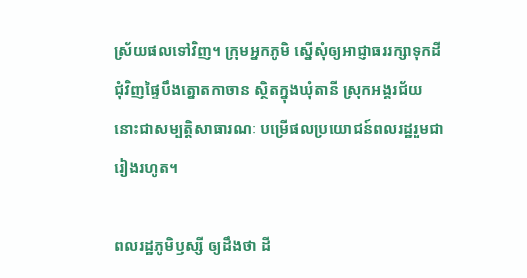ស្រ័យផលទៅវិញ។ ក្រុមអ្នកភូមិ ស្នើសុំឲ្យអាជ្ញាធររក្សាទុកដីជុំវិញផ្ទៃបឹងត្នោតកាចាន ស្ថិតក្នុងឃុំតានី ស្រុកអង្គរជ័យ នោះជាសម្បត្តិសាធារណៈ បម្រើផលប្រយោជន៍ពលរដ្ឋរួមជារៀងរហូត។

ពលរដ្ឋភូមិឫស្សី ឲ្យដឹងថា ដី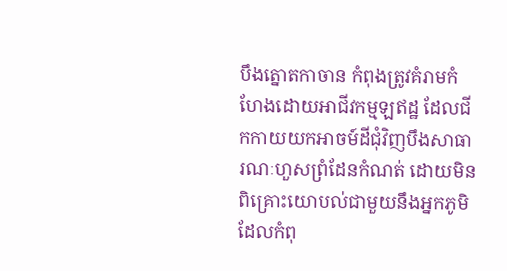បឹងត្នោតកាចាន កំពុងត្រូវគំរាមកំហែងដោយអាជីវកម្មឡឥដ្ឋ ដែលជីកកាយយកអាចម៍ដីជុំវិញបឹងសាធារណៈហួសព្រំដែនកំណត់ ដោយមិនពិគ្រោះយោបល់ជាមួយនឹងអ្នកភូមិ ដែលកំពុ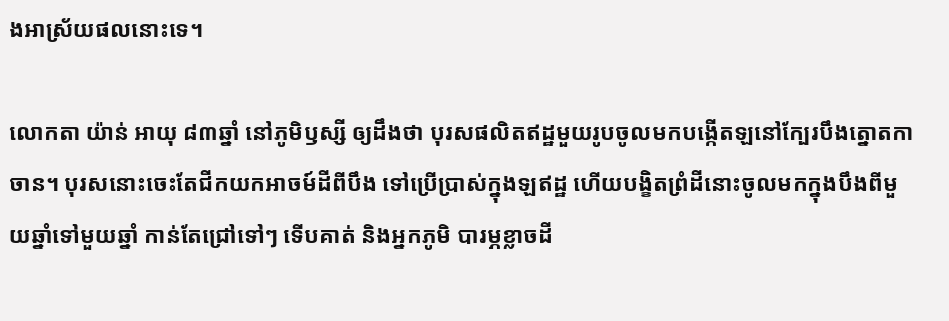ងអាស្រ័យផលនោះទេ។

លោកតា យ៉ាន់ អាយុ ៨៣ឆ្នាំ នៅភូមិឫស្សី ឲ្យដឹងថា បុរសផលិតឥដ្ឋមួយរូបចូលមកបង្កើតឡនៅក្បែរបឹងត្នោតកាចាន។ បុរសនោះចេះតែជីកយកអាចម៍ដីពីបឹង ទៅប្រើប្រាស់ក្នុងឡឥដ្ឋ ហើយបង្ខិតព្រំដីនោះចូលមកក្នុងបឹងពីមួយឆ្នាំទៅមួយឆ្នាំ កាន់តែជ្រៅទៅៗ ទើបគាត់ និងអ្នកភូមិ បារម្ភខ្លាចដី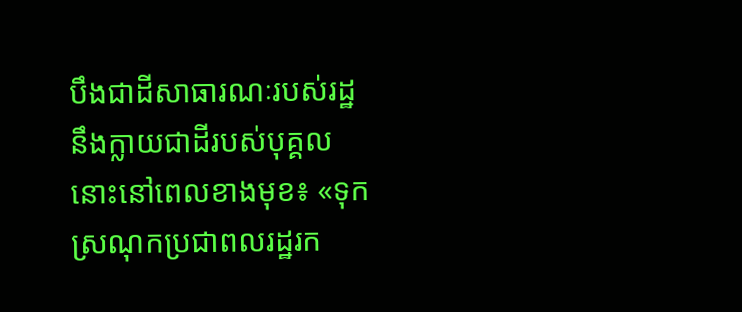បឹងជាដីសាធារណៈរបស់រដ្ឋ នឹងក្លាយជាដីរបស់បុគ្គលនោះនៅពេលខាងមុខ៖ «ទុកស្រណុកប្រជាពលរដ្ឋរក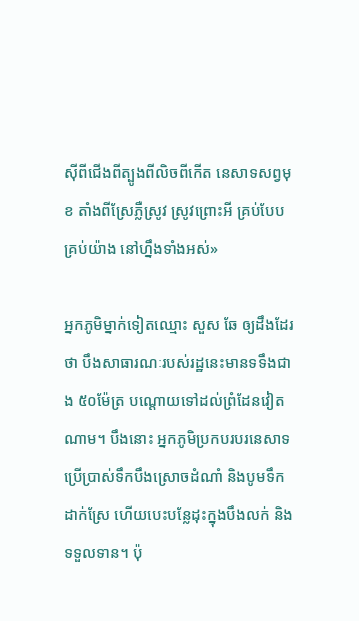ស៊ីពីជើងពីត្បូងពីលិចពីកើត នេសាទសព្វមុខ តាំងពីស្រែភ្លឺស្រូវ ស្រូវព្រោះអី គ្រប់បែបគ្រប់យ៉ាង នៅហ្នឹងទាំងអស់»

អ្នកភូមិម្នាក់ទៀតឈ្មោះ សួស ឆែ ឲ្យដឹងដែរថា បឹងសាធារណៈរបស់រដ្ឋនេះមានទទឹងជាង ៥០ម៉ែត្រ បណ្តោយទៅដល់ព្រំដែនវៀតណាម។ បឹងនោះ អ្នកភូមិប្រកបរបរនេសាទប្រើប្រាស់ទឹកបឹងស្រោចដំណាំ និងបូមទឹកដាក់ស្រែ ហើយបេះបន្លែដុះក្នុងបឹងលក់ និងទទួលទាន។ ប៉ុ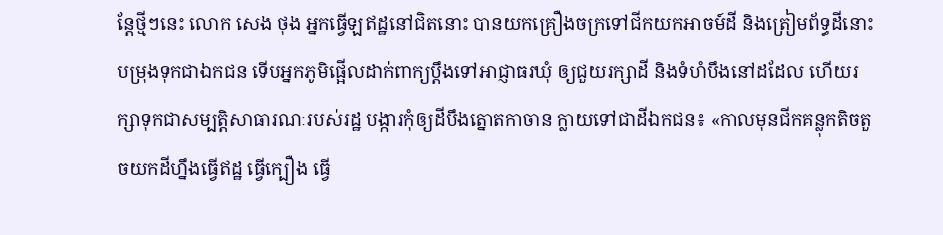ន្តែថ្មីៗនេះ លោក សេង ថុង អ្នកធ្វើឡឥដ្ឋនៅជិតនោះ បានយកគ្រឿងចក្រទៅជីកយកអាចម៍ដី និងត្រៀមព័ទ្ធដីនោះ បម្រុងទុកជាឯកជន ទើបអ្នកភូមិផ្អើលដាក់ពាក្យប្ដឹងទៅអាជ្ញាធរឃុំ ឲ្យជួយរក្សាដី និងទំហំបឹងនៅដដែល ហើយរក្សាទុកជាសម្បត្តិសាធារណៈរបស់រដ្ឋ បង្ការកុំឲ្យដីបឹងត្នោតកាចាន ក្លាយទៅជាដីឯកជន៖ «កាលមុនជីកគន្លុកតិចតួចយកដីហ្នឹងធ្វើឥដ្ឋ ធ្វើក្បឿង ធ្វើ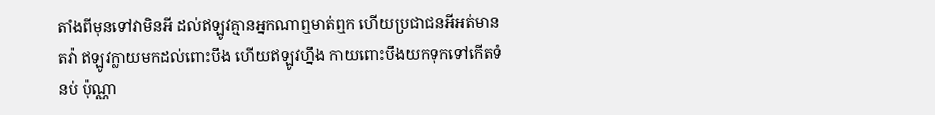តាំងពីមុនទៅវាមិនអី ដល់ឥឡូវគ្មានអ្នកណាឮមាត់ឮក ហើយប្រជាជនអីអត់មានតវ៉ា ឥឡូវក្លាយមកដល់ពោះបឹង ហើយឥឡូវហ្នឹង កាយពោះបឹងយកទុកទៅកើតទំនប់ ប៉ុណ្ណា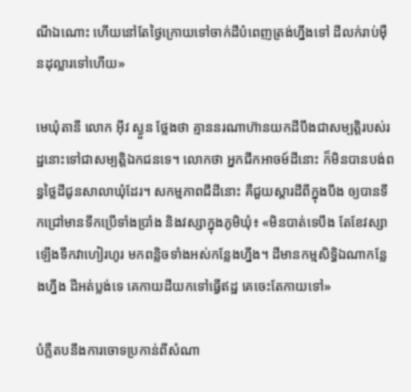ណីឯណោះ ហើយនៅតែថ្ងៃក្រោយទៅចាក់ដីបំពេញត្រង់ហ្នឹងទៅ ដីលក់រាប់ម៉ឺនដុល្លារទៅហើយ»

មេឃុំតានី លោក អ៊ីវ ស្ងួន ថ្លែងថា គ្មាននរណាហ៊ានយកដីបឹងជាសម្បត្តិរបស់រដ្ឋនោះទៅជាសម្បត្តិឯកជនទេ។ លោកថា អ្នកជីកអាចម៍ដីនោះ ក៏មិនបានបង់ពន្ធថ្លៃដីជូនសាលាឃុំដែរ។ សកម្មភាពជីដីនោះ គឺជួយស្ដារដីពីក្នុងបឹង ឲ្យបានទឹកជ្រៅមានទឹកប្រើទាំងប្រាំង និងវស្សាក្នុងភូមិឃុំ៖ «មិនបាត់ទេបឹង តែខែវស្សាឡើងទឹកវាហៀរហូរ មកពន្លិចទាំងអស់កន្លែងហ្នឹង។ ដីមានកម្មសិទ្ធិឯណាកន្លែងហ្នឹង ដីអត់ប្លង់ទេ គេកាយដីយកទៅធ្វើឥដ្ឋ គេចេះតែកាយទៅ»

បំភ្លឺតបនឹងការចោទប្រកាន់ពីសំណា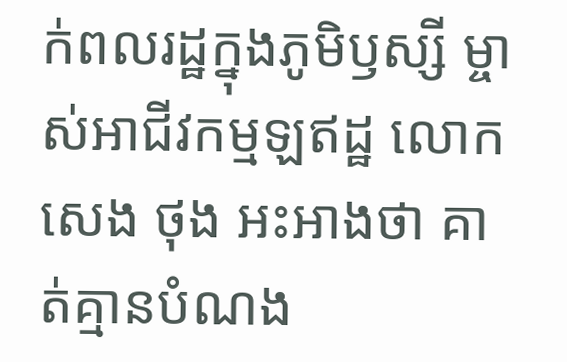ក់ពលរដ្ឋក្នុងភូមិឫស្សី ម្ចាស់អាជីវកម្មឡឥដ្ឋ លោក សេង ថុង អះអាងថា គាត់គ្មានបំណង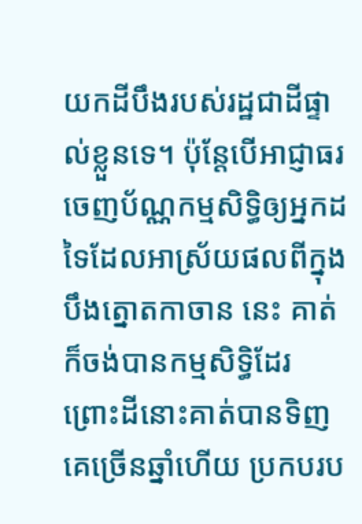យកដីបឹងរបស់រដ្ឋជាដីផ្ទាល់ខ្លួនទេ។ ប៉ុន្តែបើអាជ្ញាធរចេញប័ណ្ណកម្មសិទ្ធិឲ្យអ្នកដទៃដែលអាស្រ័យផលពីក្នុងបឹងត្នោតកាចាន នេះ គាត់ក៏ចង់បានកម្មសិទ្ធិដែរ ព្រោះដីនោះគាត់បានទិញគេច្រើនឆ្នាំហើយ ប្រកបរប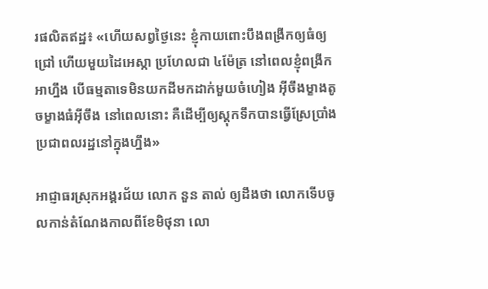រផលិតឥដ្ឋ៖ «ហើយសព្វថ្ងៃនេះ ខ្ញុំកាយពោះបឹងពង្រីកឲ្យធំឲ្យជ្រៅ ហើយមួយដៃអេស្កា ប្រហែលជា ៤ម៉ែត្រ នៅពេលខ្ញុំពង្រីកអាហ្នឹង បើធម្មតាទេមិនយកដីមកដាក់មួយចំហៀង អ៊ីចឹងម្ខាងតូចម្ខាងធំអ៊ីចឹង នៅពេលនោះ គឺដើម្បីឲ្យស្តុកទឹកបានធ្វើស្រែប្រាំងប្រជាពលរដ្ឋនៅក្នុងហ្នឹង»

អាជ្ញាធរស្រុកអង្គរជ័យ លោក នួន តាល់ ឲ្យដឹងថា លោកទើបចូលកាន់តំណែងកាលពីខែមិថុនា លោ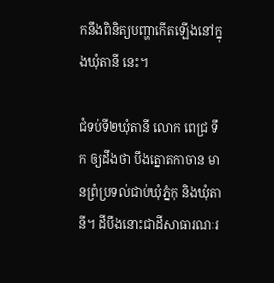កនឹងពិនិត្យបញ្ហាកើតឡើងនៅក្នុងឃុំតានី នេះ។

ជំទប់ទី២ឃុំតានី លោក ពេជ្រ ទឹក ឲ្យដឹងថា បឹងត្នោតកាចាន មានព្រំប្រទល់ជាប់ឃុំភ្នំកុ និងឃុំតានី។ ដីបឹងនោះជាដីសាធារណៈរ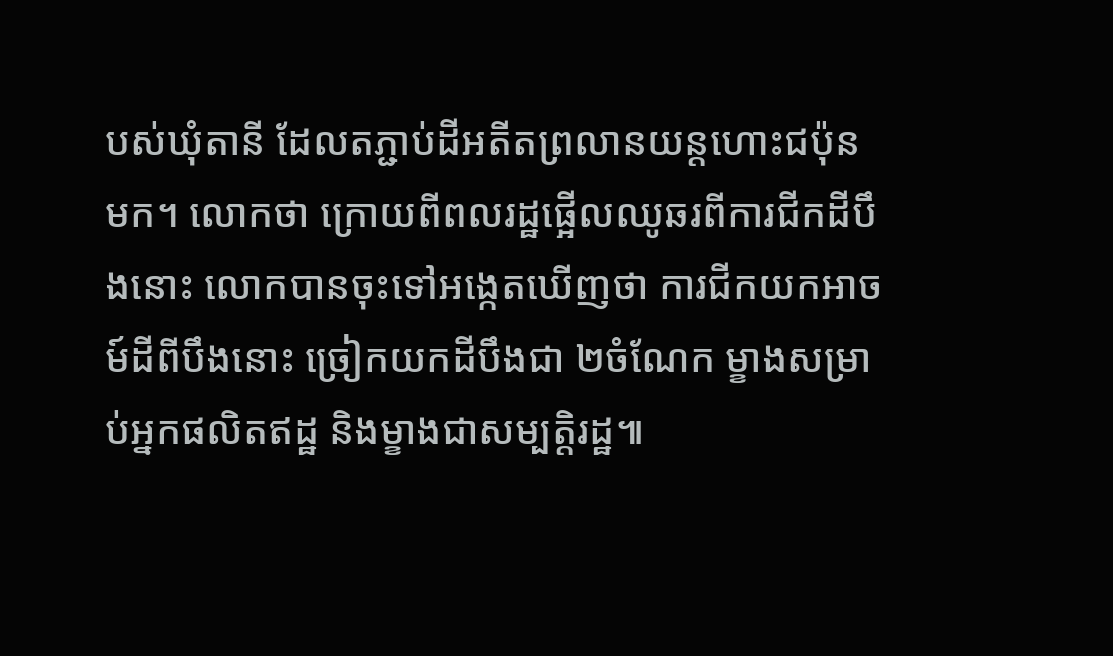បស់ឃុំតានី ដែលតភ្ជាប់ដីអតីតព្រលានយន្តហោះជប៉ុន មក។ លោកថា ក្រោយពីពលរដ្ឋផ្អើលឈូឆរពីការជីកដីបឹងនោះ លោកបានចុះទៅអង្កេតឃើញថា ការជីកយកអាចម៍ដីពីបឹងនោះ ច្រៀកយកដីបឹងជា ២ចំណែក ម្ខាងសម្រាប់អ្នកផលិតឥដ្ឋ និងម្ខាងជាសម្បត្តិរដ្ឋ៕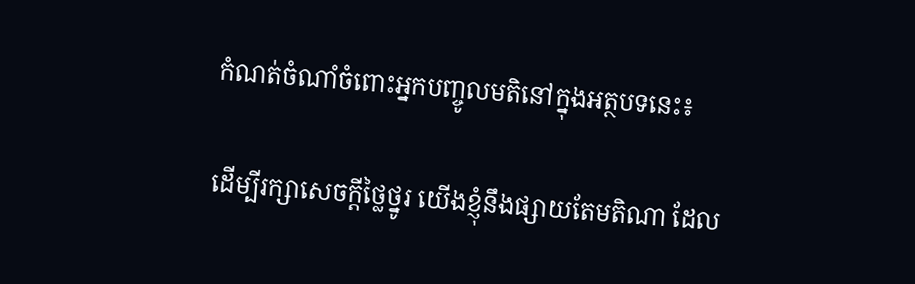កំណត់ចំណាំចំពោះអ្នកបញ្ចូលមតិនៅក្នុងអត្ថបទនេះ៖

ដើម្បីរក្សាសេចក្ដីថ្លៃថ្នូរ យើងខ្ញុំនឹងផ្សាយតែមតិណា ដែល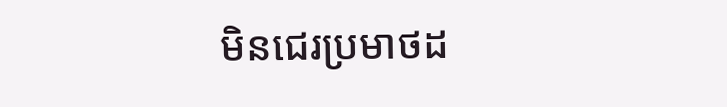មិនជេរប្រមាថដ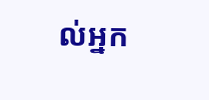ល់អ្នក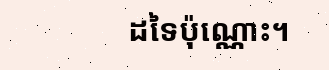ដទៃប៉ុណ្ណោះ។